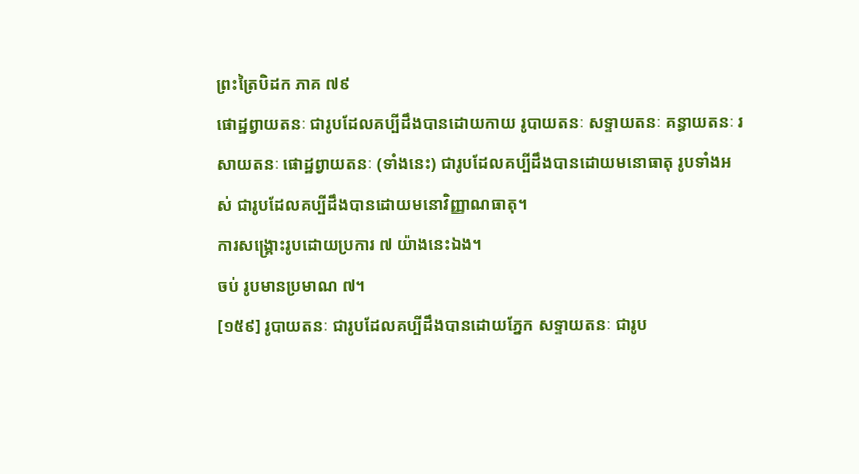ព្រះត្រៃបិដក ភាគ ៧៩
ផោដ្ឋព្វាយតនៈ ជារូបដែលគប្បីដឹងបានដោយកាយ រូបាយតនៈ សទ្ទាយតនៈ គន្ធាយតនៈ រសាយតនៈ ផោដ្ឋព្វាយតនៈ (ទាំងនេះ) ជារូបដែលគប្បីដឹងបានដោយមនោធាតុ រូបទាំងអស់ ជារូបដែលគប្បីដឹងបានដោយមនោវិញ្ញាណធាតុ។
ការសង្គ្រោះរូបដោយប្រការ ៧ យ៉ាងនេះឯង។
ចប់ រូបមានប្រមាណ ៧។
[១៥៩] រូបាយតនៈ ជារូបដែលគប្បីដឹងបានដោយភ្នែក សទ្ទាយតនៈ ជារូប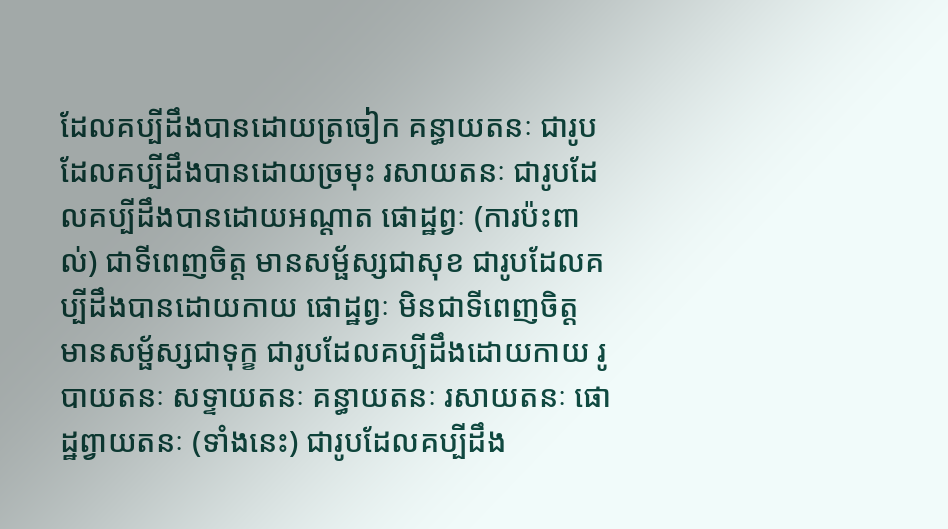ដែលគប្បីដឹងបានដោយត្រចៀក គន្ធាយតនៈ ជារូបដែលគប្បីដឹងបានដោយច្រមុះ រសាយតនៈ ជារូបដែលគប្បីដឹងបានដោយអណ្តាត ផោដ្ឋព្វៈ (ការប៉ះពាល់) ជាទីពេញចិត្ត មានសម្ផ័ស្សជាសុខ ជារូបដែលគប្បីដឹងបានដោយកាយ ផោដ្ឋព្វៈ មិនជាទីពេញចិត្ត មានសម្ផ័ស្សជាទុក្ខ ជារូបដែលគប្បីដឹងដោយកាយ រូបាយតនៈ សទ្ទាយតនៈ គន្ធាយតនៈ រសាយតនៈ ផោដ្ឋព្វាយតនៈ (ទាំងនេះ) ជារូបដែលគប្បីដឹង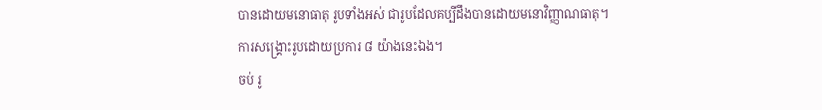បានដោយមនោធាតុ រូបទាំងអស់ ជារូបដែលគប្បីដឹងបានដោយមនោវិញ្ញាណធាតុ។
ការសង្គ្រោះរូបដោយប្រការ ៨ យ៉ាងនេះឯង។
ចប់ រូ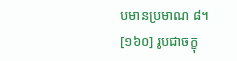បមានប្រមាណ ៨។
[១៦០] រូបជាចក្ខុ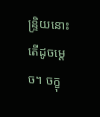ន្រ្ទិយនោះ តើដូចម្តេច។ ចក្ខុ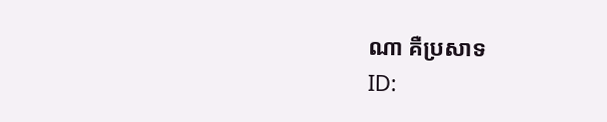ណា គឺប្រសាទ
ID: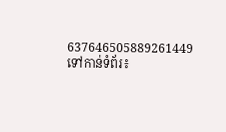637646505889261449
ទៅកាន់ទំព័រ៖